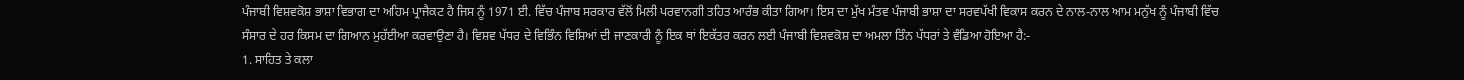ਪੰਜਾਬੀ ਵਿਸ਼ਵਕੋਸ਼ ਭਾਸ਼ਾ ਵਿਭਾਗ ਦਾ ਅਹਿਮ ਪ੍ਰਾਜੈਕਟ ਹੈ ਜਿਸ ਨੂੰ 1971 ਈ. ਵਿੱਚ ਪੰਜਾਬ ਸਰਕਾਰ ਵੱਲੋਂ ਮਿਲੀ ਪਰਵਾਨਗੀ ਤਹਿਤ ਆਰੰਭ ਕੀਤਾ ਗਿਆ। ਇਸ ਦਾ ਮੁੱਖ ਮੰਤਵ ਪੰਜਾਬੀ ਭਾਸ਼ਾ ਦਾ ਸਰਵਪੱਖੀ ਵਿਕਾਸ ਕਰਨ ਦੇ ਨਾਲ-ਨਾਲ ਆਮ ਮਨੁੱਖ ਨੂੰ ਪੰਜਾਬੀ ਵਿੱਚ ਸੰਸਾਰ ਦੇ ਹਰ ਕਿਸਮ ਦਾ ਗਿਆਨ ਮੁਹੱਈਆ ਕਰਵਾਉਣਾ ਹੈ। ਵਿਸ਼ਵ ਪੱਧਰ ਦੇ ਵਿਭਿੰਨ ਵਿਸ਼ਿਆਂ ਦੀ ਜਾਣਕਾਰੀ ਨੂੰ ਇਕ ਥਾਂ ਇਕੱਤਰ ਕਰਨ ਲਈ ਪੰਜਾਬੀ ਵਿਸ਼ਵਕੋਸ਼ ਦਾ ਅਮਲਾ ਤਿੰਨ ਪੱਧਰਾਂ ਤੇ ਵੰਡਿਆ ਹੋਇਆ ਹੈ:-
1. ਸਾਹਿਤ ਤੇ ਕਲਾ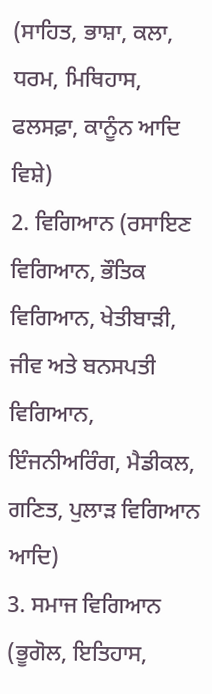(ਸਾਹਿਤ, ਭਾਸ਼ਾ, ਕਲਾ, ਧਰਮ, ਮਿਥਿਹਾਸ, ਫਲਸਫ਼ਾ, ਕਾਨੂੰਨ ਆਦਿ ਵਿਸ਼ੇ)
2. ਵਿਗਿਆਨ (ਰਸਾਇਣ ਵਿਗਿਆਨ, ਭੌਤਿਕ ਵਿਗਿਆਨ, ਖੇਤੀਬਾੜੀ, ਜੀਵ ਅਤੇ ਬਨਸਪਤੀ ਵਿਗਿਆਨ, ਇੰਜਨੀਅਰਿੰਗ, ਮੈਡੀਕਲ, ਗਣਿਤ, ਪੁਲਾੜ ਵਿਗਿਆਨ ਆਦਿ)
3. ਸਮਾਜ ਵਿਗਿਆਨ (ਭੂਗੋਲ, ਇਤਿਹਾਸ,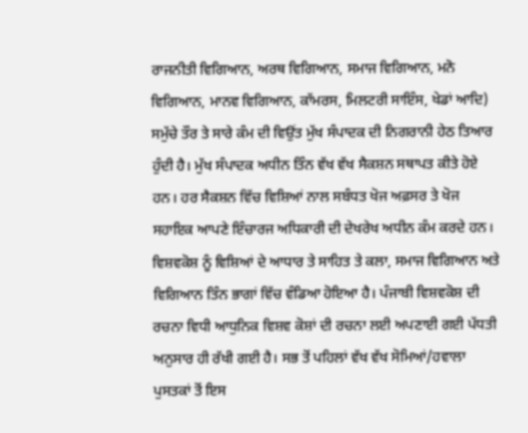ਰਾਜਨੀਤੀ ਵਿਗਿਆਨ, ਅਰਥ ਵਿਗਿਆਨ, ਸਮਾਜ ਵਿਗਿਆਨ, ਮਨੋ ਵਿਗਿਆਨ, ਮਾਨਵ ਵਿਗਿਆਨ, ਕਾੱਮਰਸ, ਮਿਲਟਰੀ ਸਾਇੰਸ, ਖੇਡਾਂ ਆਦਿ) ਸਮੁੱਚੇ ਤੌਰ ਤੇ ਸਾਰੇ ਕੰਮ ਦੀ ਵਿਉਂਤ ਮੁੱਖ ਸੰਪਾਦਕ ਦੀ ਨਿਗਰਾਨੀ ਹੇਠ ਤਿਆਰ ਹੁੰਦੀ ਹੈ। ਮੁੱਖ ਸੰਪਾਦਕ ਅਧੀਨ ਤਿੰਨ ਵੱਖ ਵੱਖ ਸੈਕਸ਼ਨ ਸਥਾਪਤ ਕੀਤੇ ਹੋਏ ਹਨ। ਹਰ ਸੈਕਸ਼ਨ ਵਿੱਚ ਵਿਸ਼ਿਆਂ ਨਾਲ ਸਬੰਧਤ ਖੋਜ ਅਫ਼ਸਰ ਤੇ ਖੋਜ ਸਹਾਇਕ ਆਪਣੇ ਇੰਚਾਰਜ ਅਧਿਕਾਰੀ ਦੀ ਦੇਖਰੇਖ ਅਧੀਨ ਕੰਮ ਕਰਦੇ ਹਨ। ਵਿਸ਼ਵਕੋਸ਼ ਨੂੰ ਵਿਸ਼ਿਆਂ ਦੇ ਆਧਾਰ ਤੇ ਸਾਹਿਤ ਤੇ ਕਲਾ, ਸਮਾਜ ਵਿਗਿਆਨ ਅਤੇ ਵਿਗਿਆਨ ਤਿੰਨ ਭਾਗਾਂ ਵਿੱਚ ਵੰਡਿਆ ਹੋਇਆ ਹੈ। ਪੰਜਾਬੀ ਵਿਸ਼ਵਕੋਸ਼ ਦੀ ਰਚਨਾ ਵਿਧੀ ਆਧੁਨਿਕ ਵਿਸ਼ਵ ਕੋਸ਼ਾਂ ਦੀ ਰਚਨਾ ਲਈ ਅਪਣਾਈ ਗਈ ਪੱਧਤੀ ਅਨੁਸਾਰ ਹੀ ਰੱਖੀ ਗਈ ਹੈ। ਸਭ ਤੋਂ ਪਹਿਲਾਂ ਵੱਖ ਵੱਖ ਸੋਮਿਆਂ/ਹਵਾਲਾ ਪੁਸਤਕਾਂ ਤੋਂ ਇਸ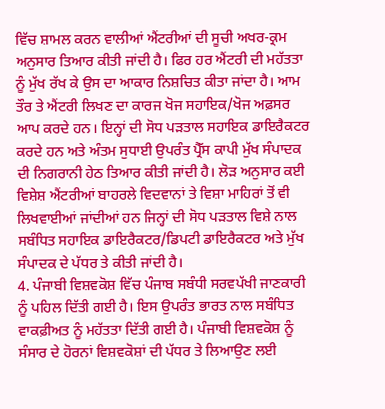ਵਿੱਚ ਸ਼ਾਮਲ ਕਰਨ ਵਾਲੀਆਂ ਐਂਟਰੀਆਂ ਦੀ ਸੂਚੀ ਅਖਰ-ਕ੍ਰਮ ਅਨੁਸਾਰ ਤਿਆਰ ਕੀਤੀ ਜਾਂਦੀ ਹੈ। ਫਿਰ ਹਰ ਐਂਟਰੀ ਦੀ ਮਹੱਤਤਾ ਨੂੰ ਮੁੱਖ ਰੱਖ ਕੇ ਉਸ ਦਾ ਆਕਾਰ ਨਿਸ਼ਚਿਤ ਕੀਤਾ ਜਾਂਦਾ ਹੈ। ਆਮ ਤੌਰ ਤੇ ਐਂਟਰੀ ਲਿਖਣ ਦਾ ਕਾਰਜ ਖੋਜ ਸਹਾਇਕ/ਖੋਜ ਅਫ਼ਸਰ ਆਪ ਕਰਦੇ ਹਨ। ਇਨ੍ਹਾਂ ਦੀ ਸੋਧ ਪੜਤਾਲ ਸਹਾਇਕ ਡਾਇਰੈਕਟਰ ਕਰਦੇ ਹਨ ਅਤੇ ਅੰਤਮ ਸੁਧਾਈ ਉਪਰੰਤ ਪ੍ਰੈੱਸ ਕਾਪੀ ਮੁੱਖ ਸੰਪਾਦਕ ਦੀ ਨਿਗਰਾਨੀ ਹੇਠ ਤਿਆਰ ਕੀਤੀ ਜਾਂਦੀ ਹੈ। ਲੋੜ ਅਨੁਸਾਰ ਕਈ ਵਿਸ਼ੇਸ਼ ਐਂਟਰੀਆਂ ਬਾਹਰਲੇ ਵਿਦਵਾਨਾਂ ਤੇ ਵਿਸ਼ਾ ਮਾਹਿਰਾਂ ਤੋਂ ਵੀ ਲਿਖਵਾਈਆਂ ਜਾਂਦੀਆਂ ਹਨ ਜਿਨ੍ਹਾਂ ਦੀ ਸੋਧ ਪੜਤਾਲ ਵਿਸ਼ੇ ਨਾਲ ਸਬੰਧਿਤ ਸਹਾਇਕ ਡਾਇਰੈਕਟਰ/ਡਿਪਟੀ ਡਾਇਰੈਕਟਰ ਅਤੇ ਮੁੱਖ ਸੰਪਾਦਕ ਦੇ ਪੱਧਰ ਤੇ ਕੀਤੀ ਜਾਂਦੀ ਹੈ।
4. ਪੰਜਾਬੀ ਵਿਸ਼ਵਕੋਸ਼ ਵਿੱਚ ਪੰਜਾਬ ਸਬੰਧੀ ਸਰਵਪੱਖੀ ਜਾਣਕਾਰੀ ਨੂੰ ਪਹਿਲ ਦਿੱਤੀ ਗਈ ਹੈ। ਇਸ ਉਪਰੰਤ ਭਾਰਤ ਨਾਲ ਸਬੰਧਿਤ ਵਾਕਫ਼ੀਅਤ ਨੂੰ ਮਹੱਤਤਾ ਦਿੱਤੀ ਗਈ ਹੈ। ਪੰਜਾਬੀ ਵਿਸ਼ਵਕੋਸ਼ ਨੂੰ ਸੰਸਾਰ ਦੇ ਹੋਰਨਾਂ ਵਿਸ਼ਵਕੋਸ਼ਾਂ ਦੀ ਪੱਧਰ ਤੇ ਲਿਆਉਣ ਲਈ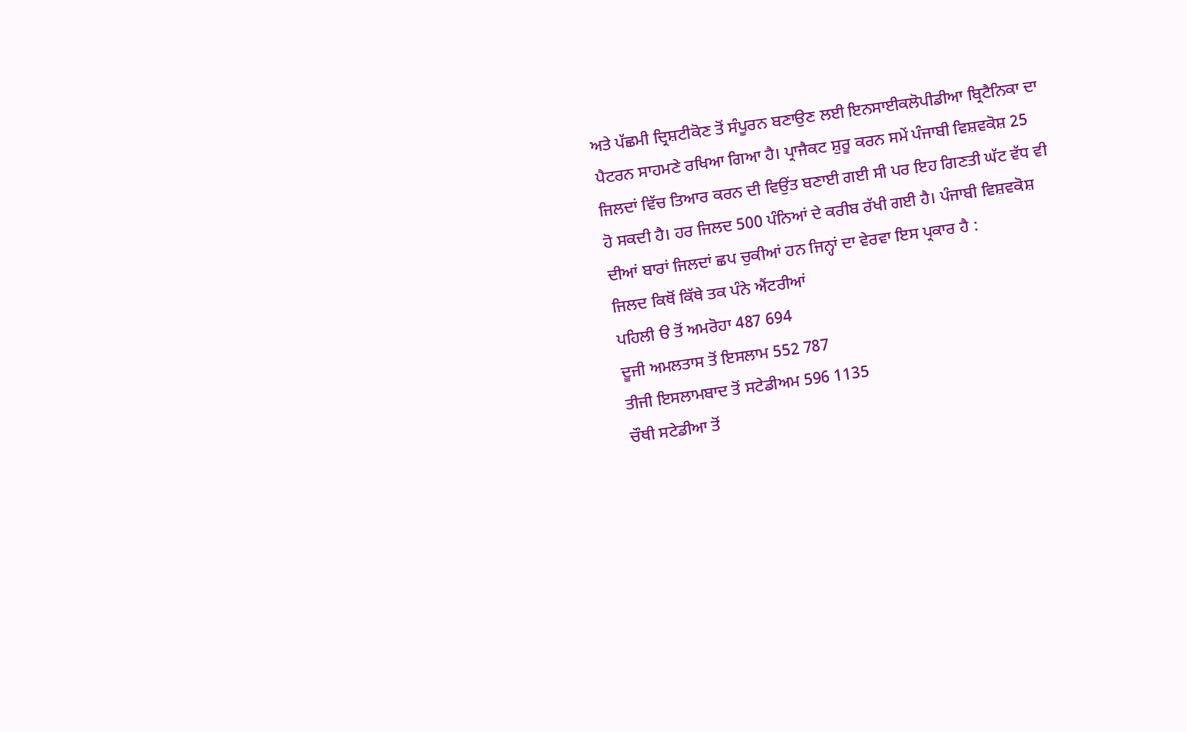ਅਤੇ ਪੱਛਮੀ ਦ੍ਰਿਸ਼ਟੀਕੋਣ ਤੋਂ ਸੰਪੂਰਨ ਬਣਾਉਣ ਲਈ ਇਨਸਾਈਕਲੋਪੀਡੀਆ ਬ੍ਰਿਟੈਨਿਕਾ ਦਾ ਪੈਟਰਨ ਸਾਹਮਣੇ ਰਖਿਆ ਗਿਆ ਹੈ। ਪ੍ਰਾਜੈਕਟ ਸ਼ੁਰੂ ਕਰਨ ਸਮੇਂ ਪੰਜਾਬੀ ਵਿਸ਼ਵਕੋਸ਼ 25 ਜਿਲਦਾਂ ਵਿੱਚ ਤਿਆਰ ਕਰਨ ਦੀ ਵਿਉਂਤ ਬਣਾਈ ਗਈ ਸੀ ਪਰ ਇਹ ਗਿਣਤੀ ਘੱਟ ਵੱਧ ਵੀ ਹੋ ਸਕਦੀ ਹੈ। ਹਰ ਜਿਲਦ 500 ਪੰਨਿਆਂ ਦੇ ਕਰੀਬ ਰੱਖੀ ਗਈ ਹੈ। ਪੰਜਾਬੀ ਵਿਸ਼ਵਕੋਸ਼ ਦੀਆਂ ਬਾਰਾਂ ਜਿਲਦਾਂ ਛਪ ਚੁਕੀਆਂ ਹਨ ਜਿਨ੍ਹਾਂ ਦਾ ਵੇਰਵਾ ਇਸ ਪ੍ਰਕਾਰ ਹੈ :
ਜਿਲਦ ਕਿਥੋਂ ਕਿੱਥੇ ਤਕ ਪੰਨੇ ਐਂਟਰੀਆਂ
ਪਹਿਲੀ ੳ ਤੋਂ ਅਮਰੋਹਾ 487 694
ਦੂਜੀ ਅਮਲਤਾਸ ਤੋਂ ਇਸਲਾਮ 552 787
ਤੀਜੀ ਇਸਲਾਮਬਾਦ ਤੋਂ ਸਟੇਡੀਅਮ 596 1135
ਚੌਥੀ ਸਟੇਡੀਆ ਤੋਂ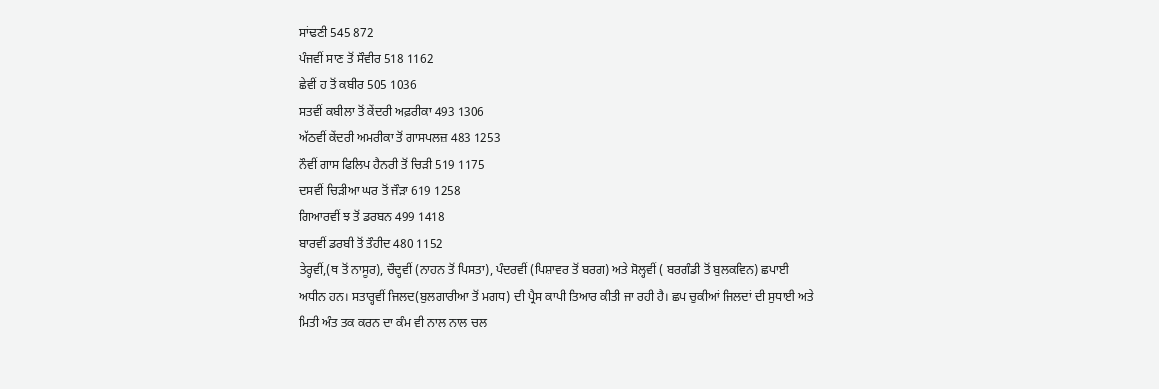ਸਾਂਢਣੀ 545 872
ਪੰਜਵੀਂ ਸਾਣ ਤੋਂ ਸੌਵੀਰ 518 1162
ਛੇਵੀਂ ਹ ਤੋਂ ਕਬੀਰ 505 1036
ਸਤਵੀਂ ਕਬੀਲਾ ਤੋਂ ਕੇਂਦਰੀ ਅਫ਼ਰੀਕਾ 493 1306
ਅੱਠਵੀਂ ਕੇਂਦਰੀ ਅਮਰੀਕਾ ਤੋਂ ਗਾਸਪਲਜ਼ 483 1253
ਨੌਵੀਂ ਗਾਸ ਫਿਲਿਪ ਹੈਨਰੀ ਤੋਂ ਚਿੜੀ 519 1175
ਦਸਵੀਂ ਚਿੜੀਆ ਘਰ ਤੋਂ ਜੌੜਾ 619 1258
ਗਿਆਰਵੀਂ ਝ ਤੋਂ ਡਰਬਨ 499 1418
ਬਾਰਵੀਂ ਡਰਬੀ ਤੋਂ ਤੌਹੀਦ 480 1152
ਤੇਰ੍ਹਵੀਂ,(ਥ ਤੋਂ ਨਾਸੂਰ), ਚੌਦ੍ਹਵੀਂ (ਨਾਹਨ ਤੋਂ ਪਿਸਤਾ), ਪੰਦਰਵੀਂ (ਪਿਸ਼ਾਵਰ ਤੋਂ ਬਰਗ) ਅਤੇ ਸੋਲ੍ਹਵੀਂ ( ਬਰਗੰਡੀ ਤੋਂ ਬੁਲਕਵਿਨ) ਛਪਾਈ ਅਧੀਨ ਹਨ। ਸਤਾਰ੍ਹਵੀਂ ਜਿਲਦ(ਬੁਲਗਾਰੀਆ ਤੋਂ ਮਗਧ) ਦੀ ਪ੍ਰੈਸ ਕਾਪੀ ਤਿਆਰ ਕੀਤੀ ਜਾ ਰਹੀ ਹੈ। ਛਪ ਚੁਕੀਆਂ ਜਿਲਦਾਂ ਦੀ ਸੁਧਾਈ ਅਤੇ ਮਿਤੀ ਅੰਤ ਤਕ ਕਰਨ ਦਾ ਕੰਮ ਵੀ ਨਾਲ ਨਾਲ ਚਲ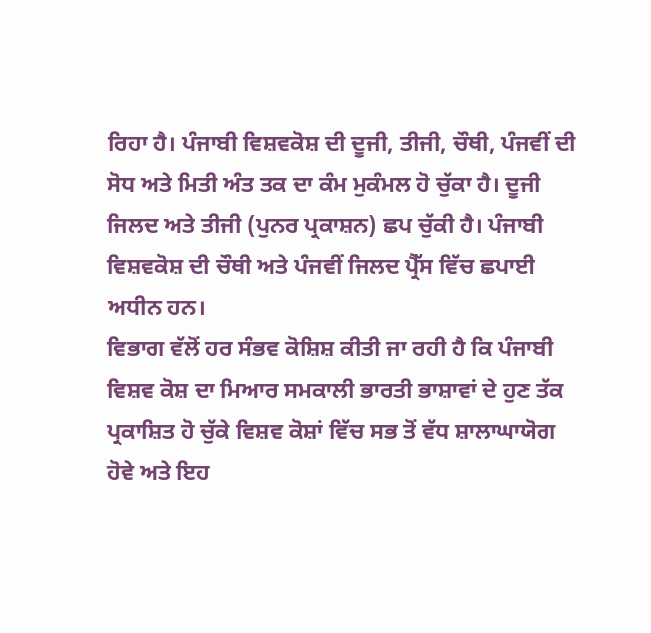ਰਿਹਾ ਹੈ। ਪੰਜਾਬੀ ਵਿਸ਼ਵਕੋਸ਼ ਦੀ ਦੂਜੀ, ਤੀਜੀ, ਚੌਥੀ, ਪੰਜਵੀਂ ਦੀ ਸੋਧ ਅਤੇ ਮਿਤੀ ਅੰਤ ਤਕ ਦਾ ਕੰਮ ਮੁਕੰਮਲ ਹੋ ਚੁੱਕਾ ਹੈ। ਦੂਜੀ ਜਿਲਦ ਅਤੇ ਤੀਜੀ (ਪੁਨਰ ਪ੍ਰਕਾਸ਼ਨ) ਛਪ ਚੁੱਕੀ ਹੈ। ਪੰਜਾਬੀ ਵਿਸ਼ਵਕੋਸ਼ ਦੀ ਚੌਥੀ ਅਤੇ ਪੰਜਵੀਂ ਜਿਲਦ ਪ੍ਰੈੱਸ ਵਿੱਚ ਛਪਾਈ ਅਧੀਨ ਹਨ।
ਵਿਭਾਗ ਵੱਲੋਂ ਹਰ ਸੰਭਵ ਕੋਸ਼ਿਸ਼ ਕੀਤੀ ਜਾ ਰਹੀ ਹੈ ਕਿ ਪੰਜਾਬੀ ਵਿਸ਼ਵ ਕੋਸ਼ ਦਾ ਮਿਆਰ ਸਮਕਾਲੀ ਭਾਰਤੀ ਭਾਸ਼ਾਵਾਂ ਦੇ ਹੁਣ ਤੱਕ ਪ੍ਰਕਾਸ਼ਿਤ ਹੋ ਚੁੱਕੇ ਵਿਸ਼ਵ ਕੋਸ਼ਾਂ ਵਿੱਚ ਸਭ ਤੋਂ ਵੱਧ ਸ਼ਾਲਾਘਾਯੋਗ ਹੋਵੇ ਅਤੇ ਇਹ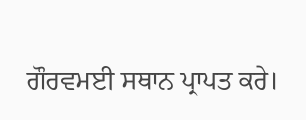ਗੌਰਵਮਈ ਸਥਾਨ ਪ੍ਰਾਪਤ ਕਰੇ।